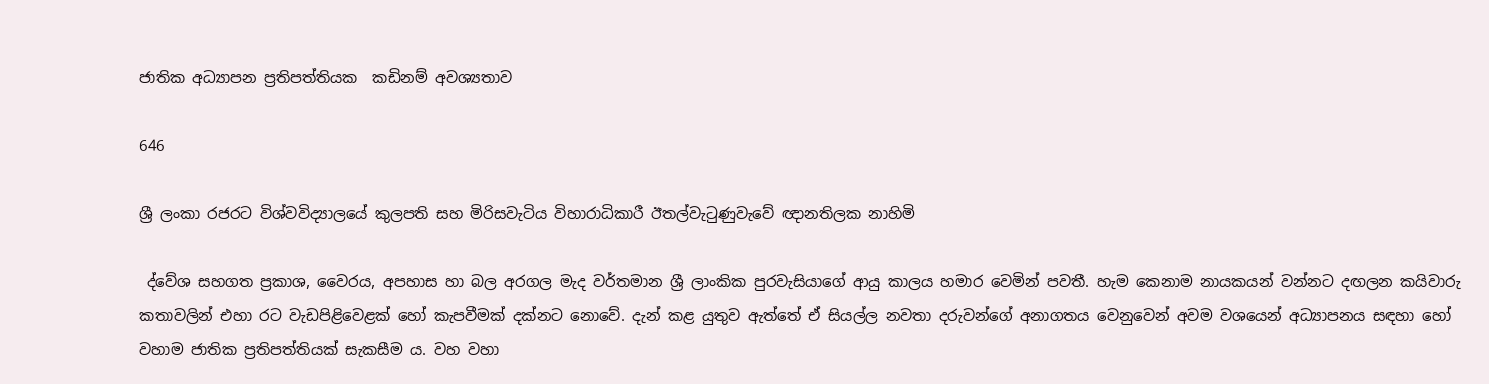ජාතික අධ්‍යාපන ප්‍රතිපත්තියක  කඩිනම් අවශ්‍යතාව

646

ශ්‍රී ලංකා රජරට විශ්වවිද්‍යාලයේ කුලපති සහ මිරිසවැටිය විහාරාධිකාරී ඊතල්වැටුණුවැවේ ඥානතිලක නාහිමි

 ද්වේශ සහගත ප්‍රකාශ, වෛරය, අපහාස හා බල අරගල මැද වර්තමාන ශ්‍රී ලාංකික පුරවැසියාගේ ආයු කාලය හමාර වෙමින් පවතී. හැම කෙනාම නායකයන් වන්නට දඟලන කයිවාරු කතාවලින් එහා රට වැඩපිළිවෙළක් හෝ කැපවීමක් දක්නට නොවේ. දැන් කළ යුතුව ඇත්තේ ඒ සියල්ල නවතා දරුවන්ගේ අනාගතය වෙනුවෙන් අවම වශයෙන් අධ්‍යාපනය සඳහා හෝ වහාම ජාතික ප්‍රතිපත්තියක් සැකසීම ය. වහ වහා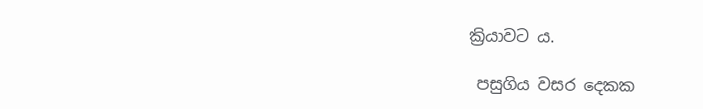ක්‍රියාවට ය.

 පසුගිය වසර දෙකක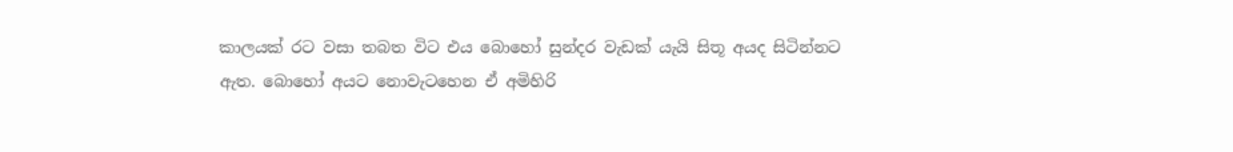කාලයක් රට වසා තබත විට එය බොහෝ සුන්දර වැඩක් යැයි සිතූ අයද සිටින්නට ඇත. බොහෝ අයට නොවැටහෙන ඒ අමිහිරි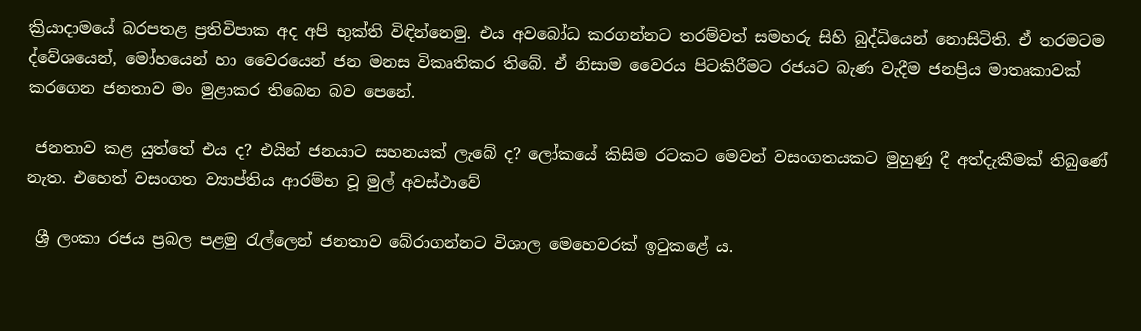ක්‍රියාදාමයේ බරපතළ ප්‍රතිවිපාක අද අපි භුක්ති විඳින්නෙමු. එය අවබෝධ කරගන්නට තරම්වත් සමහරු සිහි බුද්ධියෙන් නොසිටිති. ඒ තරමටම ද්වේශයෙන්, මෝහයෙන් හා වෛරයෙන් ජන මනස විකෘතිකර තිබේ. ඒ නිසාම වෛරය පිටකිරීමට රජයට බැණ වැදීම ජනප්‍රිය මාතෘකාවක් කරගෙන ජනතාව මං මුළාකර තිබෙන බව පෙනේ.

 ජනතාව කළ යුත්තේ එය ද? එයින් ජනයාට සහනයක් ලැබේ ද? ලෝකයේ කිසිම රටකට මෙවන් වසංගතයකට මුහුණු දී අත්දැකීමක් තිබුණේ නැත. එහෙත් වසංගත ව්‍යාප්තිය ආරම්භ වූ මුල් අවස්ථාවේ

 ශ්‍රී ලංකා රජය ප්‍රබල පළමු රැල්ලෙන් ජනතාව බේරාගන්නට විශාල මෙහෙවරක් ඉටුකළේ ය.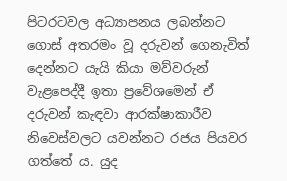පිටරටවල අධ්‍යාපනය ලබන්නට ගොස් අතරමං වූ දරුවන් ගෙනැවිත් දෙන්නට යැයි කියා මව්වරුන් වැළපෙද්දී ඉතා ප්‍රවේශමෙන් ඒ දරුවන් කැඳවා ආරක්ෂාකාරීව නිවෙස්වලට යවන්නට රජය පියවර ගත්තේ ය. යුද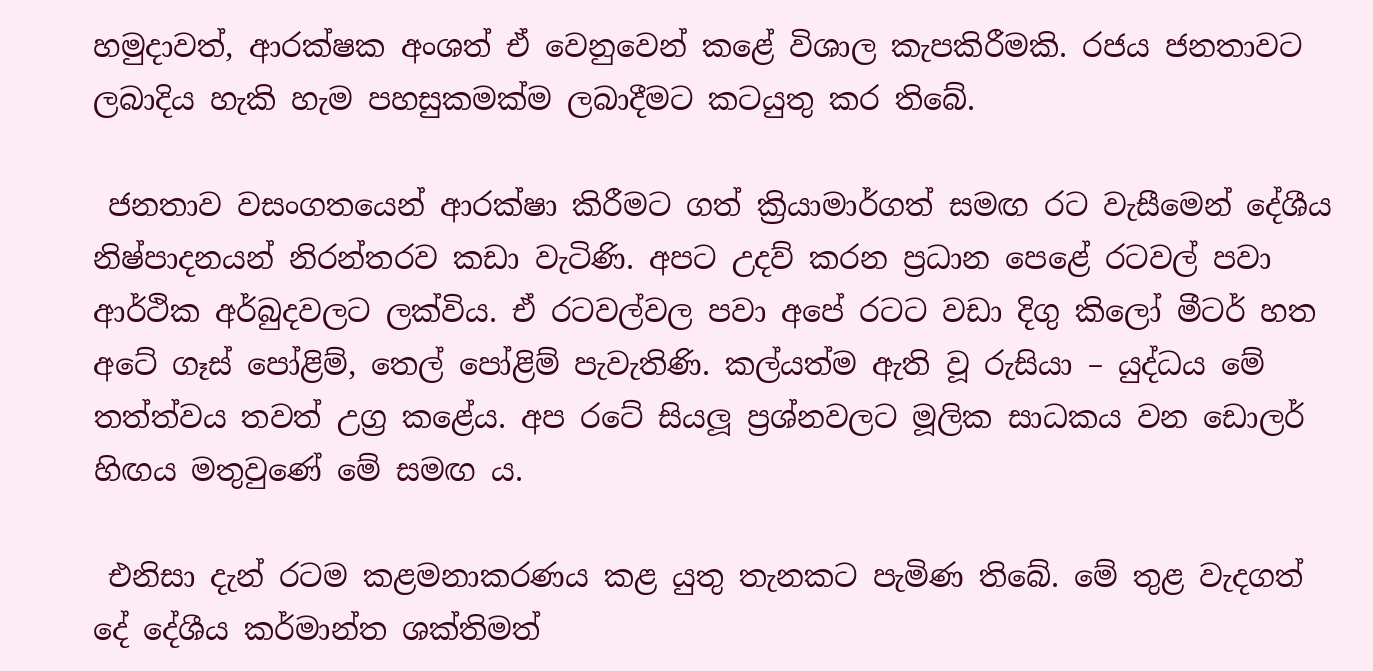හමුදාවත්, ආරක්ෂක අංශත් ඒ වෙනුවෙන් කළේ විශාල කැපකිරීමකි. රජය ජනතාවට ලබාදිය හැකි හැම පහසුකමක්ම ලබාදීමට කටයුතු කර තිබේ.

 ජනතාව වසංගතයෙන් ආරක්ෂා කිරීමට ගත් ක්‍රියාමාර්ගත් සමඟ රට වැසීමෙන් දේශීය නිෂ්පාදනයන් නිරන්තරව කඩා වැටිණි. අපට උදව් කරන ප්‍රධාන පෙළේ රටවල් පවා ආර්ථික අර්බුදවලට ලක්විය. ඒ රටවල්වල පවා අපේ රටට වඩා දිගු කිලෝ මීටර් හත අටේ ගෑස් පෝළිම්, තෙල් පෝළිම් පැවැතිණි. කල්යත්ම ඇති වූ රුසියා – යුද්ධය මේ තත්ත්වය තවත් උග්‍ර කළේය. අප රටේ සියලූ ප්‍රශ්නවලට මූලික සාධකය වන ඩොලර් හිඟය මතුවුණේ මේ සමඟ ය.

 එනිසා දැන් රටම කළමනාකරණය කළ යුතු තැනකට පැමිණ තිබේ. මේ තුළ වැදගත් දේ දේශීය කර්මාන්ත ශක්තිමත්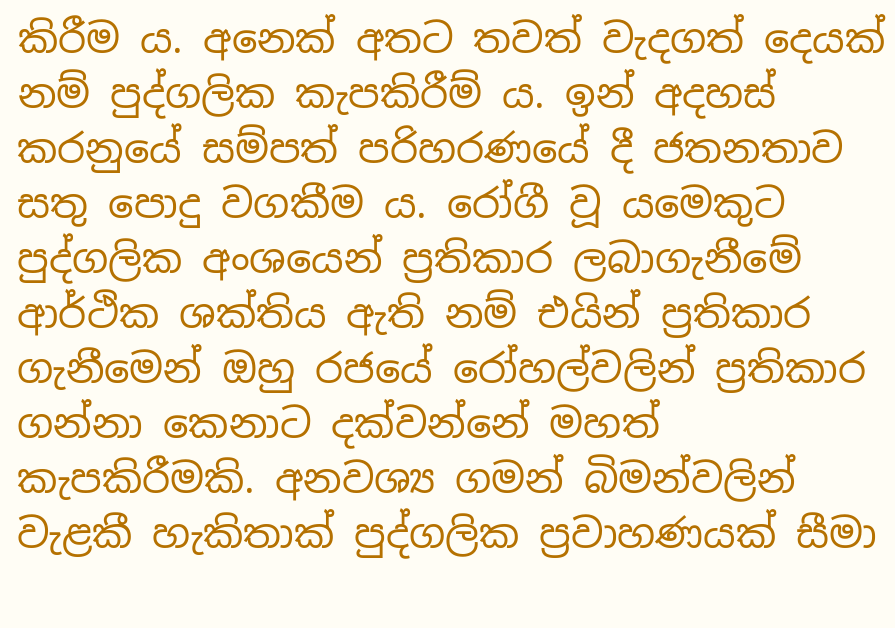කිරීම ය. අනෙක් අතට තවත් වැදගත් දෙයක් නම් පුද්ගලික කැපකිරීම් ය. ඉන් අදහස් කරනුයේ සම්පත් පරිහරණයේ දී ජතනතාව සතු පොදු වගකීම ය. රෝගී වූ යමෙකුට පුද්ගලික අංශයෙන් ප්‍රතිකාර ලබාගැනීමේ ආර්ථික ශක්තිය ඇති නම් එයින් ප්‍රතිකාර ගැනීමෙන් ඔහු රජයේ රෝහල්වලින් ප්‍රතිකාර ගන්නා කෙනාට දක්වන්නේ මහත් කැපකිරීමකි. අනවශ්‍ය ගමන් බිමන්වලින් වැළකී හැකිතාක් පුද්ගලික ප්‍රවාහණයක් සීමා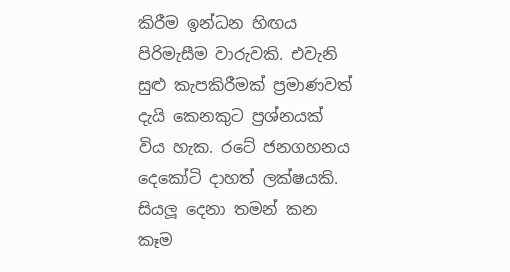කිරීම ඉන්ධන හිඟය පිරිමැසීම වාරුවකි. එවැනි සුළු කැපකිරීමක් ප්‍රමාණවත් දැයි කෙනකුට ප්‍රශ්නයක් විය හැක. රටේ ජනගහනය දෙකෝටි දාහත් ලක්ෂයකි. සියලූ දෙනා තමන් කන කෑම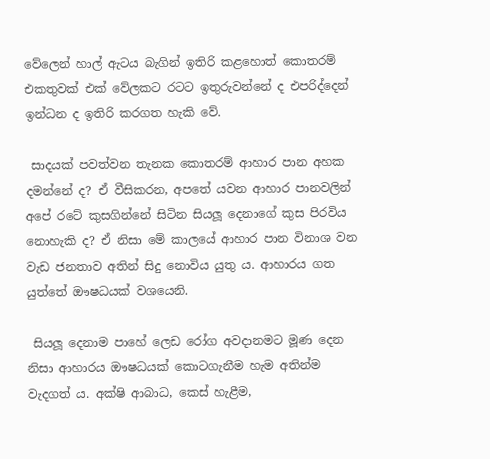වේලෙන් හාල් ඇටය බැගින් ඉතිරි කළහොත් කොතරම් එකතුවක් එක් වේලකට රටට ඉතුරුවන්නේ ද එපරිද්දෙන් ඉන්ධන ද ඉතිරි කරගත හැකි වේ.

 සාදයක් පවත්වන තැනක කොතරම් ආහාර පාන අහක දමන්නේ ද? ඒ වීසිකරන, අපතේ යවන ආහාර පානවලින් අපේ රටේ කුසගින්නේ සිටින සියලූ දෙනාගේ කුස පිරවිය නොහැකි ද? ඒ නිසා මේ කාලයේ ආහාර පාන විනාශ වන වැඩ ජනතාව අතින් සිදු නොවිය යුතු ය. ආහාරය ගත යුත්තේ ඖෂධයක් වශයෙනි.

 සියලූ දෙනාම පාහේ ලෙඩ රෝග අවදානමට මූණ දෙන නිසා ආහාරය ඖෂධයක් කොටගැනීම හැම අතින්ම වැදගත් ය. අක්ෂි ආබාධ, කෙස් හැළීම,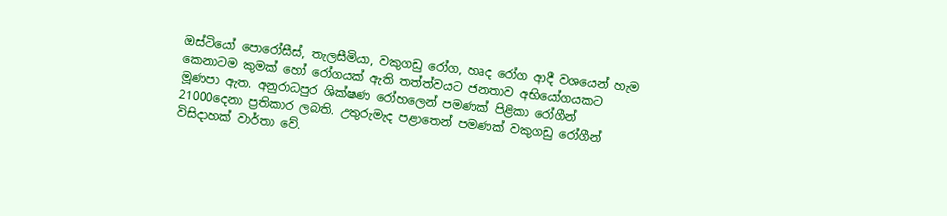ඔස්ටියෝ පොරෝසීස්, තැලසීමියා, වකුගඩු රෝග, හෘද රෝග ආදී වශයෙන් හැම කෙනාටම කුමක් හෝ රෝගයක් ඇති තත්ත්වයට ජනතාව අභියෝගයකට මූණපා ඇත. අනුරාධපුර ශික්ෂණ රෝහලෙන් පමණක් පිළිකා රෝගීන් 21000දෙනා ප්‍රතිකාර ලබති. උතුරුමැද පළාතෙන් පමණක් වකුගඩු රෝගීන් විසිදාහක් වාර්තා වේ.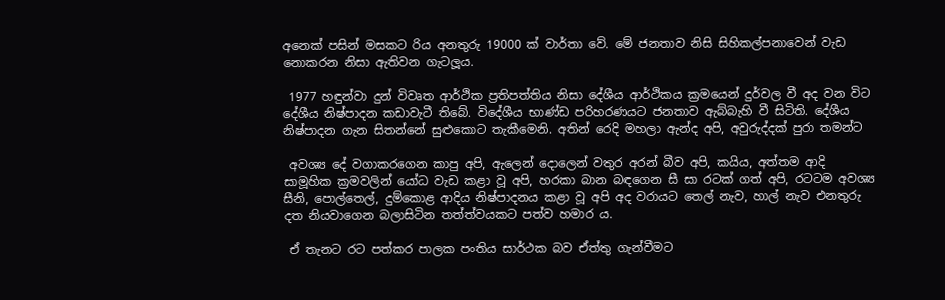අනෙක් පසින් මසකට රිය අනතුරු 19000 ක් වාර්තා වේ. මේ ජනතාව නිසි සිහිකල්පනාවෙන් වැඩ නොකරන නිසා ඇතිවන ගැටලූය.

 1977 හඳුන්වා දුන් විවෘත ආර්ථික ප්‍රතිපත්තිය නිසා දේශීය ආර්ථිකය ක්‍රමයෙන් දුර්වල වී අද වන විට දේශීය නිෂ්පාදන කඩාවැටී තිබේ. විදේශීය භාණ්ඩ පරිහරණයට ජනතාව ඇබ්බැහි වී සිටිති. දේශීය නිෂ්පාදන ගැන සිතන්නේ සුළුකොට තැකීමෙනි. අතින් රෙදි මහලා ඇන්ද අපි, අවුරුද්දක් පුරා තමන්ට

 අවශ්‍ය දේ වගාකරගෙන කාපු අපි, ඇලෙන් දොලෙන් වතුර අරන් බීව අපි, කයිය, අත්තම ආදි සාමූහික ක්‍රමවලින් යෝධ වැඩ කළා වූ අපි, හරකා බාන බඳගෙන සී සා රටක් ගත් අපි, රටටම අවශ්‍ය සීනි, පොල්තෙල්, දුම්කොළ ආදිය නිෂ්පාදනය කළා වූ අපි අද වරායට තෙල් නැව, හාල් නැව එනතුරු දත නියවාගෙන බලාසිටින තත්ත්වයකට පත්ව හමාර ය.

 ඒ තැනට රට පත්කර පාලක පංතිය සාර්ථක බව ඒත්තු ගැන්වීමට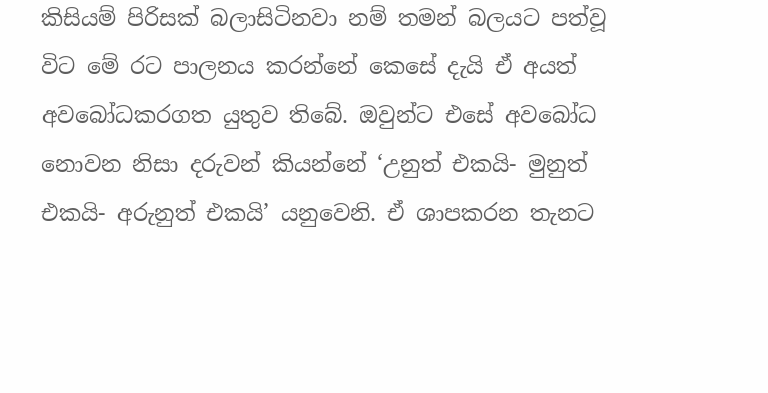කිසියම් පිරිසක් බලාසිටිනවා නම් තමන් බලයට පත්වූ විට මේ රට පාලනය කරන්නේ කෙසේ දැයි ඒ අයත් අවබෝධකරගත යුතුව තිබේ. ඔවුන්ට එසේ අවබෝධ නොවන නිසා දරුවන් කියන්නේ ‘උනුත් එකයි- මුනුත් එකයි- අරුනුත් එකයි’ යනුවෙනි. ඒ ශාපකරන තැනට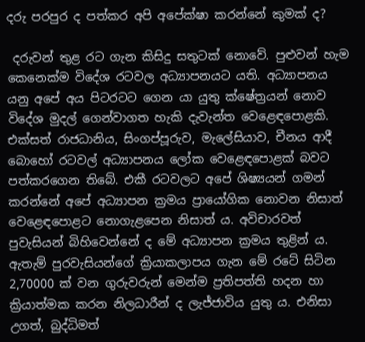දරු පරපුර ද පත්කර අපි අපේක්ෂා කරන්නේ කුමක් ද?

 දරුවන් තුළ රට ගැන කිසිදු සතුටක් නොවේ. පුළුවන් හැම කෙනෙක්ම විදේශ රටවල අධ්‍යාපනයට යති. අධ්‍යාපනය යනු අපේ අය පිටරටට ගෙන යා යුතු ක්ෂේත්‍රයන් නොව විදේශ මුදල් ගෙන්වාගත හැකි දැවැන්ත වෙළෙඳපොළකි. එක්සත් රාජධානිය, සිංගප්පූරුව, මැලේසියාව, චීනය ආදී බොහෝ රටවල් අධ්‍යාපනය ලෝක වෙළෙඳපොළක් බවට පත්කරගෙන තිබේ. එකී රටවලට අපේ ශිෂ්‍යයන් ගමන් කරන්නේ අපේ අධ්‍යාපන ක්‍රමය ප්‍රායෝගික නොවන නිසාත් වෙළෙඳපොළට නොගැළපෙන නිසාත් ය. අවිචාරවත් පුවැසියන් බිහිවෙන්නේ ද මේ අධ්‍යාපන ක්‍රමය තුළින් ය. ඇතැම් පුරවැසියන්ගේ ක්‍රියාකලාපය ගැන මේ රටේ සිටින 2,70000 ක් වන ගුරුවරුන් මෙන්ම ප්‍රතිපත්ති හදන හා ක්‍රියාත්මක කරන නිලධාරීන් ද ලැජ්ජාවිය යුතු ය. එනිසා උගත්, බුද්ධිමත්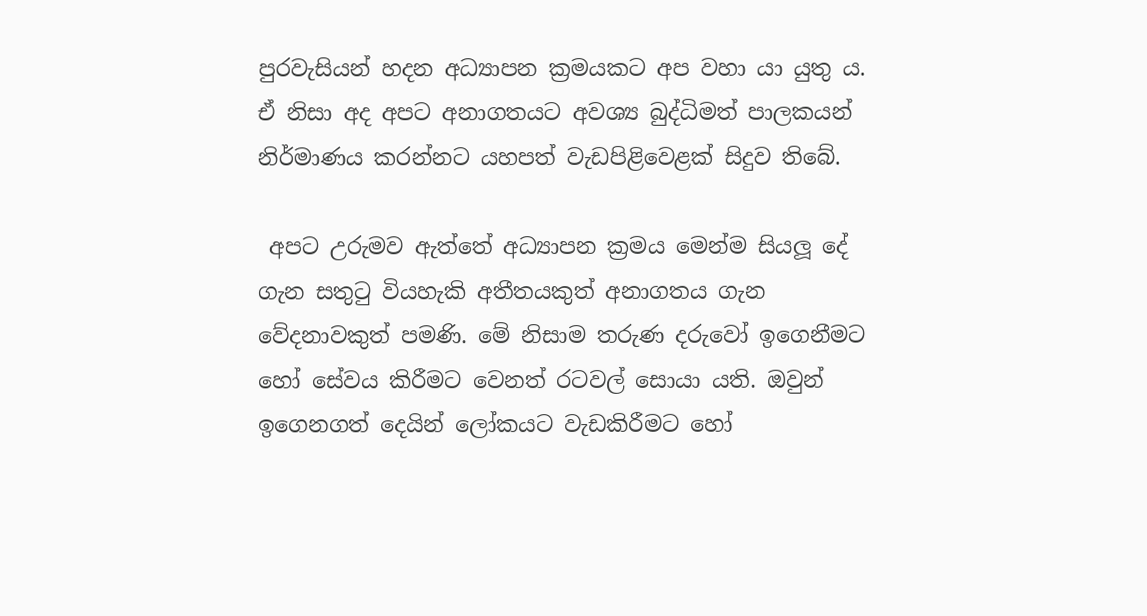පුරවැසියන් හදන අධ්‍යාපන ක්‍රමයකට අප වහා යා යුතු ය. ඒ නිසා අද අපට අනාගතයට අවශ්‍ය බුද්ධිමත් පාලකයන් නිර්මාණය කරන්නට යහපත් වැඩපිළිවෙළක් සිදුව තිබේ.

 අපට උරුමව ඇත්තේ අධ්‍යාපන ක්‍රමය මෙන්ම සියලූ දේ ගැන සතුටු වියහැකි අතීතයකුත් අනාගතය ගැන වේදනාවකුත් පමණි. මේ නිසාම තරුණ දරුවෝ ඉගෙනීමට හෝ සේවය කිරීමට වෙනත් රටවල් සොයා යති. ඔවුන් ඉගෙනගත් දෙයින් ලෝකයට වැඩකිරීමට හෝ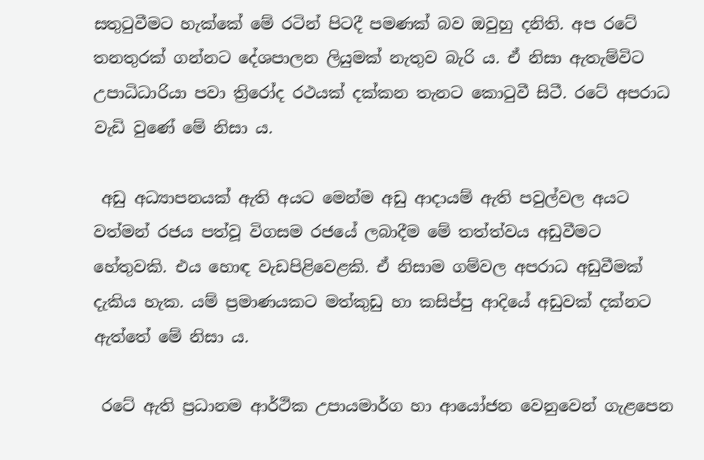සතුටුවීමට හැක්කේ මේ රටින් පිටදී පමණක් බව ඔවුහු දනිති. අප රටේ තනතුරක් ගන්නට දේශපාලන ලියුමක් නැතුව බැරි ය. ඒ නිසා ඇතැම්විට උපාධිධාරියා පවා ත්‍රිරෝද රථයක් දක්කන තැනට කොටුවී සිටී. රටේ අපරාධ වැඩි වුණේ මේ නිසා ය.

 අඩු අධ්‍යාපනයක් ඇති අයට මෙන්ම අඩු ආදායම් ඇති පවුල්වල අයට වත්මන් රජය පත්වූ විගසම රජයේ ලබාදීම මේ තත්ත්වය අඩුවීමට හේතුවකි. එය හොඳ වැඩපිළිවෙළකි. ඒ නිසාම ගම්වල අපරාධ අඩුවීමක් දැකිය හැක. යම් ප්‍රමාණයකට මත්කුඩු හා කසිප්පු ආදියේ අඩුවක් දක්නට ඇත්තේ මේ නිසා ය.

 රටේ ඇති ප්‍රධානම ආර්ථික උපායමාර්ග හා ආයෝජන වෙනුවෙන් ගැළපෙන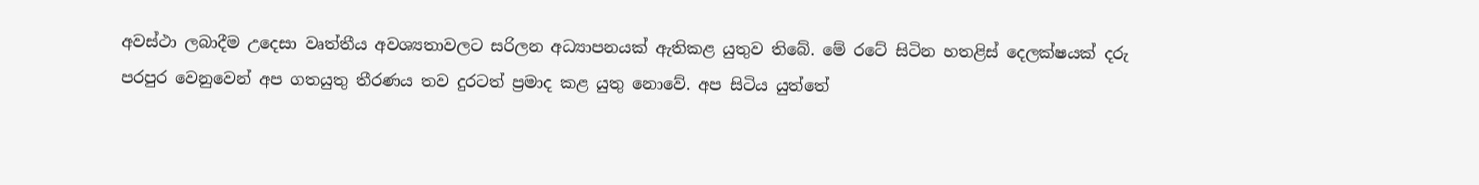අවස්ථා ලබාදීම උදෙසා වෘත්තීය අවශ්‍යතාවලට සරිලන අධ්‍යාපනයක් ඇතිකළ යුතුව තිබේ. මේ රටේ සිටින හතළිස් දෙලක්ෂයක් දරු පරපුර වෙනුවෙන් අප ගතයුතු තීරණය තව දුරටත් ප්‍රමාද කළ යුතු නොවේ. අප සිටිය යුත්තේ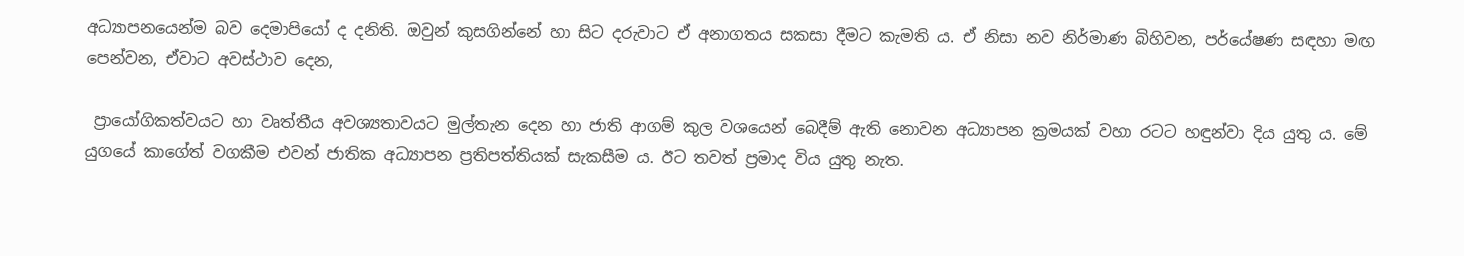අධ්‍යාපනයෙන්ම බව දෙමාපියෝ ද දනිති. ඔවුන් කුසගින්නේ හා සිට දරුවාට ඒ අනාගතය සකසා දීමට කැමති ය. ඒ නිසා නව නිර්මාණ බිහිවන, පර්යේෂණ සඳහා මඟ පෙන්වන, ඒවාට අවස්ථාව දෙන,

 ප්‍රායෝගිකත්වයට හා වෘත්තීය අවශ්‍යතාවයට මුල්තැන දෙන හා ජාති ආගම් කුල වශයෙන් බෙදීම් ඇති නොවන අධ්‍යාපන ක්‍රමයක් වහා රටට හඳුන්වා දිය යුතු ය. මේ යුගයේ කාගේත් වගකීම එවන් ජාතික අධ්‍යාපන ප්‍රතිපත්තියක් සැකසීම ය. ඊට තවත් ප්‍රමාද විය යුතු නැත.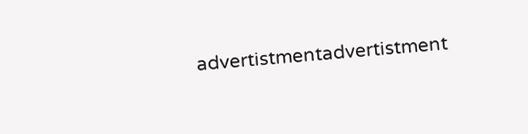advertistmentadvertistment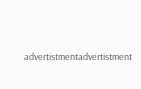advertistmentadvertistment